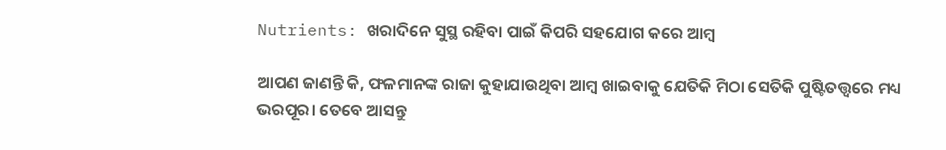Nutrients: ଖରାଦିନେ ସୁସ୍ଥ ରହିବା ପାଇଁ କିପରି ସହଯୋଗ କରେ ଆମ୍ବ

ଆପଣ ଜାଣନ୍ତି କି, ଫଳମାନଙ୍କ ରାଜା କୁହାଯାଉଥିବା ଆମ୍ୱ ଖାଇବାକୁ ଯେତିକି ମିଠା ସେତିକି ପୁଷ୍ଟିତତ୍ତ୍ୱରେ ମଧ୍ୟ ଭରପୂର। ତେବେ ଆସନ୍ତୁ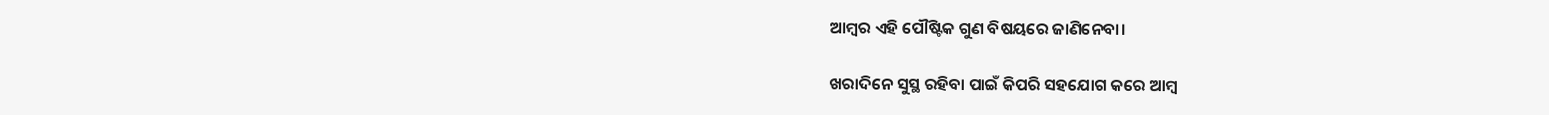ଆମ୍ୱର ଏହି ପୌଷ୍ଟିକ ଗୁଣ ବିଷୟରେ ଜାଣିନେବା।

ଖରାଦିନେ ସୁସ୍ଥ ରହିବା ପାଇଁ କିପରି ସହଯୋଗ କରେ ଆମ୍ବ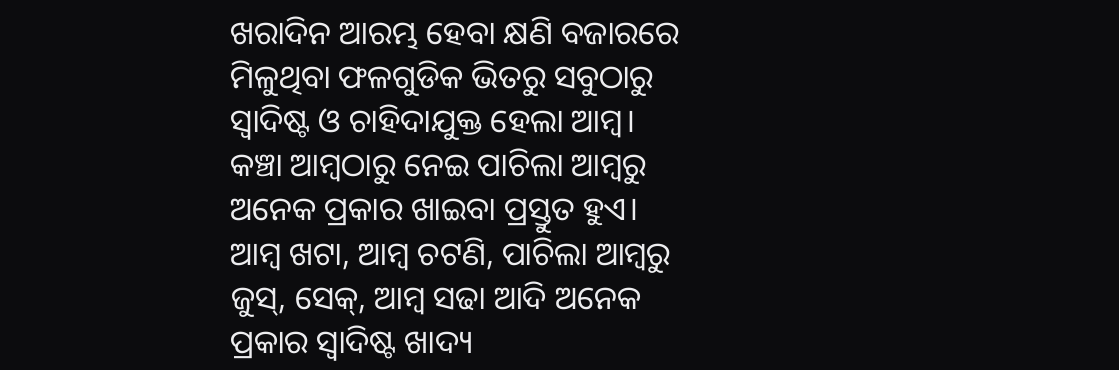ଖରାଦିନ ଆରମ୍ଭ ହେବା କ୍ଷଣି ବଜାରରେ ମିଳୁଥିବା ଫଳଗୁଡିକ ଭିତରୁ ସବୁଠାରୁ ସ୍ୱାଦିଷ୍ଟ ଓ ଚାହିଦାଯୁକ୍ତ ହେଲା ଆମ୍ୱ। କଞ୍ଚା ଆମ୍ୱଠାରୁ ନେଇ ପାଚିଲା ଆମ୍ୱରୁ ଅନେକ ପ୍ରକାର ଖାଇବା ପ୍ରସ୍ତୁତ ହୁଏ। ଆମ୍ୱ ଖଟା, ଆମ୍ବ ଚଟଣି, ପାଚିଲା ଆମ୍ୱରୁ ଜୁସ୍, ସେକ୍, ଆମ୍ୱ ସଢା ଆଦି ଅନେକ ପ୍ରକାର ସ୍ୱାଦିଷ୍ଟ ଖାଦ୍ୟ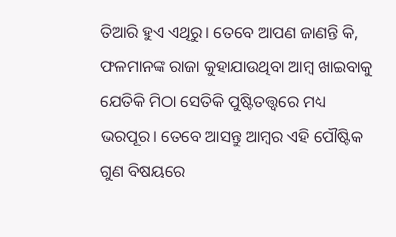ତିଆରି ହୁଏ ଏଥିରୁ। ତେବେ ଆପଣ ଜାଣନ୍ତି କି, ଫଳମାନଙ୍କ ରାଜା କୁହାଯାଉଥିବା ଆମ୍ୱ ଖାଇବାକୁ ଯେତିକି ମିଠା ସେତିକି ପୁଷ୍ଟିତତ୍ତ୍ୱରେ ମଧ୍ୟ ଭରପୂର। ତେବେ ଆସନ୍ତୁ ଆମ୍ୱର ଏହି ପୌଷ୍ଟିକ ଗୁଣ ବିଷୟରେ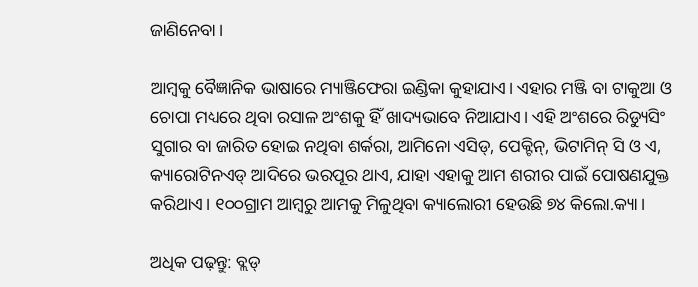ଜାଣିନେବା।

ଆମ୍ୱକୁ ବୈଜ୍ଞାନିକ ଭାଷାରେ ମ୍ୟାଞ୍ଜିଫେରା ଇଣ୍ଡିକା କୁହାଯାଏ। ଏହାର ମଞ୍ଜି ବା ଟାକୁଆ ଓ ଚୋପା ମଧ୍ୟରେ ଥିବା ରସାଳ ଅଂଶକୁ ହିଁ ଖାଦ୍ୟଭାବେ ନିଆଯାଏ। ଏହି ଅଂଶରେ ରିଡ୍ୟୁସିଂ ସୁଗାର ବା ଜାରିତ ହୋଇ ନଥିବା ଶର୍କରା, ଆମିନୋ ଏସିଡ୍, ପେକ୍ଟିନ୍, ଭିଟାମିନ୍ ସି ଓ ଏ, କ୍ୟାରୋଟିନଏଡ୍ ଆଦିରେ ଭରପୂର ଥାଏ, ଯାହା ଏହାକୁ ଆମ ଶରୀର ପାଇଁ ପୋଷଣଯୁକ୍ତ କରିଥାଏ। ୧୦୦ଗ୍ରାମ ଆମ୍ୱରୁ ଆମକୁ ମିଳୁଥିବା କ୍ୟାଲୋରୀ ହେଉଛି ୭୪ କିଲୋ.କ୍ୟା।

ଅଧିକ ପଢ଼ନ୍ତୁ: ବ୍ଲଡ୍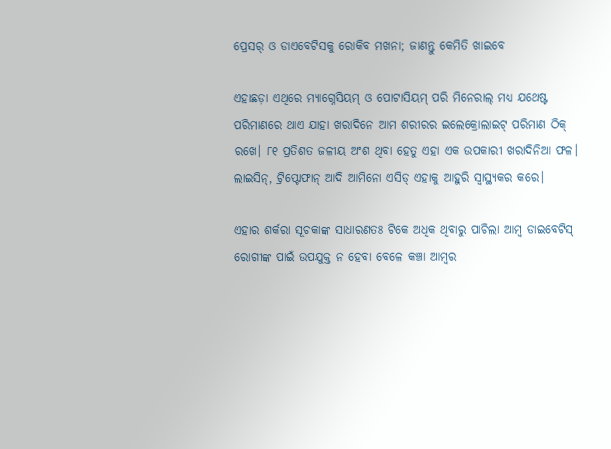ପ୍ରେସର୍‌ ଓ ଡାଏବେଟିସକୁ ରୋକିବ ମଖନା; ଜାଣନ୍ତୁ କେମିତି ଖାଇବେ

ଏହାଛଡ଼ା ଏଥିରେ ମ୍ୟାଗ୍ନେସିୟମ୍ ଓ ପୋଟାସିୟମ୍ ପରି ମିନେରାଲ୍‌ ମଧ୍ୟ ଯଥେଷ୍ଟ ପରିମାଣରେ ଥାଏ ଯାହା ଖରାଦିନେ ଆମ ଶରୀରର ଇଲେକ୍ରୋଲାଇଟ୍ ପରିମାଣ ଠିକ୍ ରଖେ। ୮୧ ପ୍ରତିଶତ ଜଳୀୟ ଅଂଶ ଥିବା ହେତୁ ଏହା ଏକ ଉପକାରୀ ଖରାଦିନିଆ ଫଳ। ଲାଇସିନ୍, ଟ୍ରିପ୍ଟୋଫାନ୍ ଆଦି ଆମିନୋ ଏସିଡ୍ ଏହାକୁ ଆହୁରି ସ୍ୱାସ୍ଥ୍ୟକର କରେ।

ଏହାର ଶର୍କରା ସୂଚକାଙ୍କ ସାଧାରଣତଃ ଟିକେ ଅଧିକ ଥିବାରୁ ପାଚିଲା ଆମ୍ୱ ଡାଇବେଟିସ୍ ରୋଗୀଙ୍କ ପାଇଁ ଉପଯୁକ୍ତ ନ ହେବା ବେଳେ କଞ୍ଚା ଆମ୍ୱର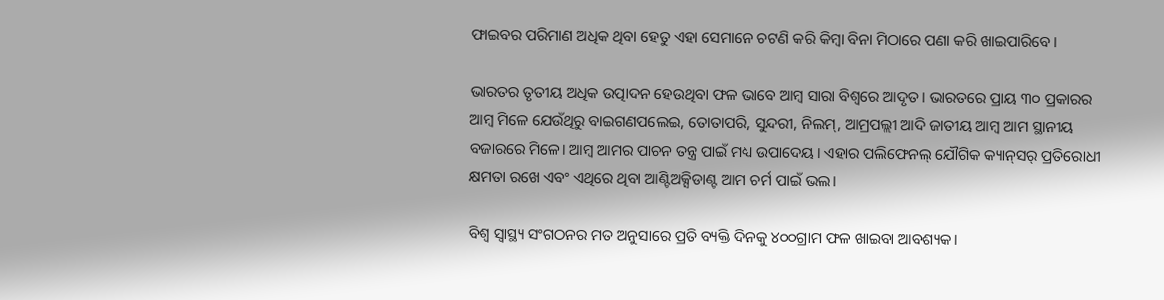ଫାଇବର ପରିମାଣ ଅଧିକ ଥିବା ହେତୁ ଏହା ସେମାନେ ଚଟଣି କରି କିମ୍ୱା ବିନା ମିଠାରେ ପଣା କରି ଖାଇପାରିବେ।

ଭାରତର ତୃତୀୟ ଅଧିକ ଉତ୍ପାଦନ ହେଉଥିବା ଫଳ ଭାବେ ଆମ୍ୱ ସାରା ବିଶ୍ୱରେ ଆଦୃତ। ଭାରତରେ ପ୍ରାୟ ୩୦ ପ୍ରକାରର ଆମ୍ୱ ମିଳେ ଯେଉଁଥିରୁ ବାଇଗଣପଲେଇ, ତୋତାପରି, ସୁନ୍ଦରୀ, ନିଲମ୍, ଆମ୍ରପଲ୍ଲୀ ଆଦି ଜାତୀୟ ଆମ୍ୱ ଆମ ସ୍ଥାନୀୟ ବଜାରରେ ମିଳେ। ଆମ୍ୱ ଆମର ପାଚନ ତନ୍ତ୍ର ପାଇଁ ମଧ୍ୟ ଉପାଦେୟ। ଏହାର ପଲିଫେନଲ୍‌ ଯୌଗିକ କ୍ୟାନ୍‌ସର୍‌ ପ୍ରତିରୋଧୀ କ୍ଷମତା ରଖେ ଏବଂ ଏଥିରେ ଥିବା ଆଣ୍ଟିଅକ୍ସିଡାଣ୍ଟ ଆମ ଚର୍ମ ପାଇଁ ଭଲ।

ବିଶ୍ୱ ସ୍ୱାସ୍ଥ୍ୟ ସଂଗଠନର ମତ ଅନୁସାରେ ପ୍ରତି ବ୍ୟକ୍ତି ଦିନକୁ ୪୦୦ଗ୍ରାମ ଫଳ ଖାଇବା ଆବଶ୍ୟକ।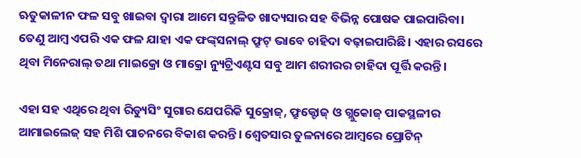ଋତୁକାଳୀନ ଫଳ ସବୁ ଖାଇବା ଦ୍ୱାରା ଆମେ ସନ୍ତୁଳିତ ଖାଦ୍ୟସାର ସହ ବିଭିନ୍ନ ପୋଷକ ପାଇପାରିବା। ତେଣୁ ଆମ୍ୱ ଏପରି ଏକ ଫଳ ଯାହା ଏକ ଫଙ୍କ୍‌ସନାଲ୍ ଫ୍ରୁଟ୍ ଭାବେ ଚାହିଦା ବଢ଼ାଇପାରିଛି। ଏହାର ରସରେ ଥିବା ମିନେରାଲ୍‌ ତଥା ମାଇକ୍ରୋ ଓ ମାକ୍ରୋ ନ୍ୟୁଟ୍ରିଏଣ୍ଟସ ସବୁ ଆମ ଶରୀରର ଚାହିଦା ପୂର୍ତ୍ତି କରନ୍ତି।

ଏହା ସହ ଏଥିରେ ଥିବା ରିଡ୍ୟୁସିଂ ସୁଗାର ଯେପରିକି ସୁକ୍ରୋଜ୍‌, ଫ୍ରୁକ୍ଟୋଜ୍ ଓ ଗ୍ଲୁକୋଜ୍ ପାକସ୍ଥଳୀର ଆମାଇଲେଜ୍ ସହ ମିଶି ପାଚନରେ ବିକାଶ କରନ୍ତି। ଶ୍ୱେତସାର ତୁଳନାରେ ଆମ୍ୱରେ ପ୍ରୋଟିନ୍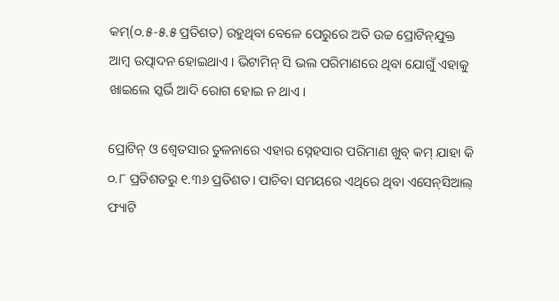କମ୍(୦.୫-୫.୫ ପ୍ରତିଶତ) ରହୁଥିବା ବେଳେ ପେରୁରେ ଅତି ଉଚ୍ଚ ପ୍ରୋଟିନ୍‌ଯୁକ୍ତ ଆମ୍ୱ ଉତ୍ପାଦନ ହୋଇଥାଏ। ଭିଟାମିନ୍ ସି ଭଲ ପରିମାଣରେ ଥିବା ଯୋଗୁଁ ଏହାକୁ ଖାଇଲେ ସ୍କର୍ଭି ଆଦି ରୋଗ ହୋଇ ନ ଥାଏ।

ପ୍ରୋଟିନ୍ ଓ ଶ୍ୱେତସାର ତୁଳନାରେ ଏହାର ସ୍ନେହସାର ପରିମାଣ ଖୁବ୍ କମ୍ ଯାହା କି ୦.୮ ପ୍ରତିଶତରୁ ୧.୩୬ ପ୍ରତିଶତ। ପାଚିବା ସମୟରେ ଏଥିରେ ଥିବା ଏସେନ୍‌ସିଆଲ୍ ଫ୍ୟାଟି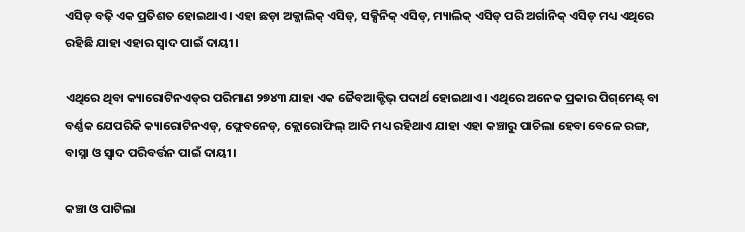ଏସିଡ୍ ବଢ଼ି ଏକ ପ୍ରତିଶତ ହୋଇଥାଏ। ଏହା ଛଡ଼ା ଅକ୍ଜାଲିକ୍ ଏସିଡ୍, ସକ୍ସିନିକ୍ ଏସିଡ୍, ମ୍ୟାଲିକ୍ ଏସିଡ୍ ପରି ଅର୍ଗାନିକ୍‌ ଏସିଡ୍ ମଧ୍ୟ ଏଥିରେ ରହିଛି ଯାହା ଏହାର ସ୍ୱାଦ ପାଇଁ ଦାୟୀ।

ଏଥିରେ ଥିବା କ୍ୟାରୋଟିନଏଡ୍‌ର ପରିମାଣ ୨୭୪୩ ଯାହା ଏକ ଜୈବଆକ୍ଟିଭ୍ ପଦାର୍ଥ ହୋଇଥାଏ। ଏଥିରେ ଅନେକ ପ୍ରକାର ପିଗ୍‌ମେଣ୍ଟ୍‌ ବା ବର୍ଣ୍ଣକ ଯେପରିକି କ୍ୟାରୋଟିନଏଡ୍, ଫ୍ଲେବନେଡ୍, କ୍ଲୋରୋଫିଲ୍‌ ଆଦି ମଧ୍ୟ ରହିଥାଏ ଯାହା ଏହା କଞ୍ଚାରୁ ପାଚିଲା ହେବା ବେଳେ ରଙ୍ଗ, ବାସ୍ନା ଓ ସ୍ୱାଦ ପରିବର୍ତ୍ତନ ପାଇଁ ଦାୟୀ।

କଞ୍ଚା ଓ ପାଟିଲା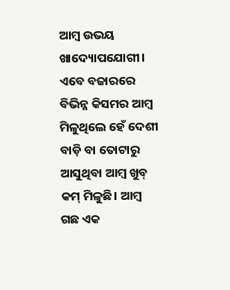ଆମ୍ୱ ଉଭୟ ଖାଦ୍ୟୋପଯୋଗୀ। ଏବେ ବଜାରରେ ବିଭିନ୍ନ କିସମର ଆମ୍ୱ ମିଳୁଥିଲେ ହେଁ ଦେଶୀ ବାଡ଼ି ବା ତୋଟାରୁ ଆସୁଥିବା ଆମ୍ୱ ଖୁବ୍ କମ୍ ମିଳୁଛି। ଆମ୍ୱ ଗଛ ଏକ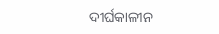ଦୀର୍ଘକାଳୀନ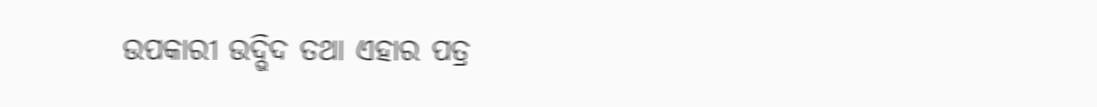ଉପକାରୀ ଉଦ୍ଭିଦ ତଥା ଏହାର ପତ୍ର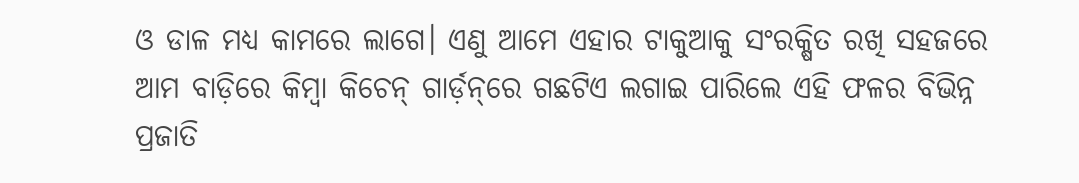ଓ ଡାଳ ମଧ୍ୟ କାମରେ ଲାଗେ। ଏଣୁ ଆମେ ଏହାର ଟାକୁଆକୁ ସଂରକ୍ଷିତ ରଖି ସହଜରେ ଆମ ବାଡ଼ିରେ କିମ୍ୱା କିଚେନ୍ ଗାର୍ଡ଼ନ୍‌ରେ ଗଛଟିଏ ଲଗାଇ ପାରିଲେ ଏହି ଫଳର ବିଭିନ୍ନ ପ୍ରଜାତି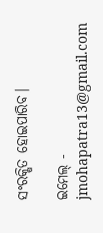ସଂରକ୍ଷିତ ହୋଇପାରିବ।

ଇମେଲ୍ - jmohapatra13@gmail.com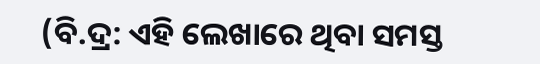(ବି.ଦ୍ର: ଏହି ଲେଖାରେ ଥିବା ସମସ୍ତ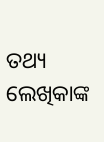ତଥ୍ୟ ଲେଖିକାଙ୍କ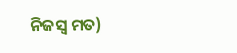ନିଜସ୍ୱ ମତ)